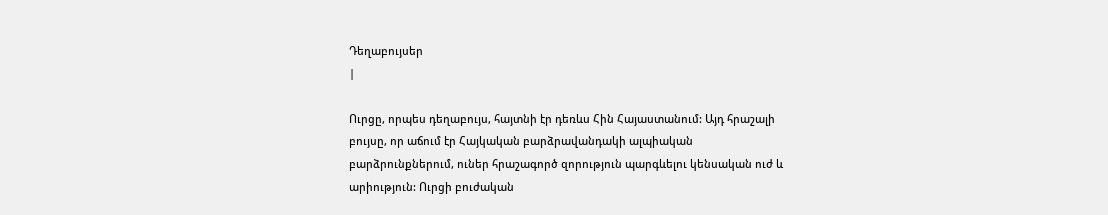Դեղաբույսեր
|

Ուրցը, որպես դեղաբույս, հայտնի էր դեռևս Հին Հայաստանում: Այդ հրաշալի բույսը, որ աճում էր Հայկական բարձրավանդակի ալպիական բարձրունքներում, ուներ հրաշագործ զորություն պարգևելու կենսական ուժ և արիություն: Ուրցի բուժական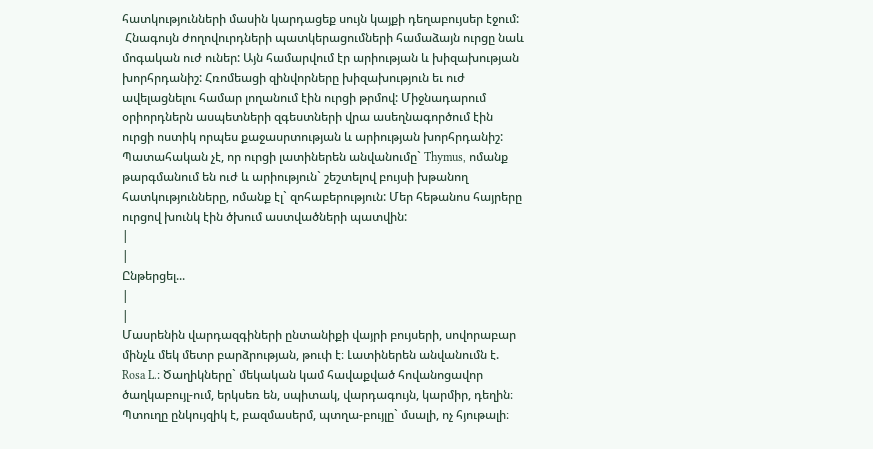հատկությունների մասին կարդացեք սույն կայքի դեղաբույսեր էջում:
 Հնագույն ժողովուրդների պատկերացումների համաձայն ուրցը նաև մոգական ուժ ուներ: Այն համարվում էր արիության և խիզախության խորհրդանիշ: Հռոմեացի զինվորները խիզախություն եւ ուժ ավելացնելու համար լողանում էին ուրցի թրմով: Միջնադարում օրիորդներն ասպետների զգեստների վրա ասեղնագործում էին ուրցի ոստիկ որպես քաջասրտության և արիության խորհրդանիշ: Պատահական չէ, որ ուրցի լատիներեն անվանումը` Thymus, ոմանք թարգմանում են ուժ և արիություն` շեշտելով բույսի խթանող հատկությունները, ոմանք էլ` զոհաբերություն: Մեր հեթանոս հայրերը ուրցով խունկ էին ծխում աստվածների պատվին:
|
|
Ընթերցել...
|
|
Մասրենին վարդազգիների ընտանիքի վայրի բույսերի, սովորաբար մինչև մեկ մետր բարձրության, թուփ է։ Լատիներեն անվանումն է. Rosa L.։ Ծաղիկները` մեկական կամ հավաքված հովանոցավոր ծաղկաբույլ-ում, երկսեռ են, սպիտակ, վարդագույն, կարմիր, դեղին։ Պտուղը ընկույզիկ է, բազմասերմ, պտղա-բույլը` մսալի, ոչ հյութալի։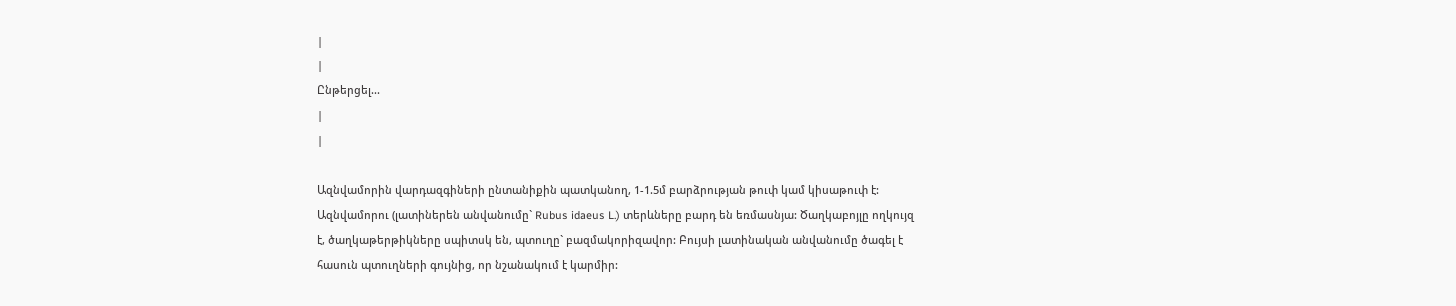|
|
Ընթերցել...
|
|

Ազնվամորին վարդազգիների ընտանիքին պատկանող, 1-1.5մ բարձրության թուփ կամ կիսաթուփ է: Ազնվամորու (լատիներեն անվանումը` Rubus idaeus L.) տերևները բարդ են եռմասնյա: Ծաղկաբոյլը ողկույզ է, ծաղկաթերթիկները սպիտսկ են, պտուղը` բազմակորիզավոր: Բույսի լատինական անվանումը ծագել է հասուն պտուղների գույնից, որ նշանակում է կարմիր: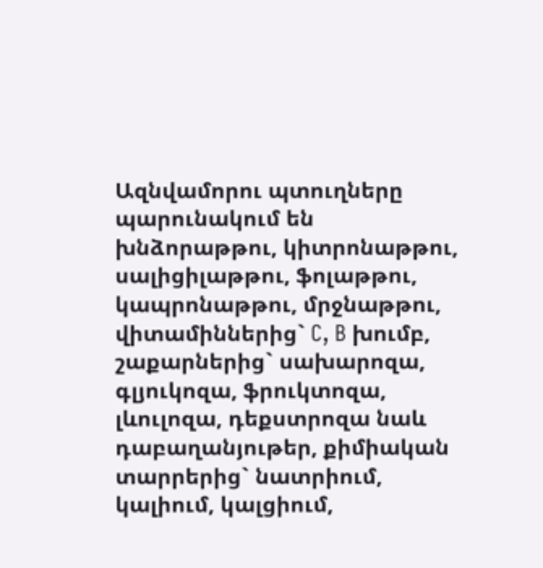Ազնվամորու պտուղները պարունակում են խնձորաթթու, կիտրոնաթթու, սալիցիլաթթու, ֆոլաթթու, կապրոնաթթու, մրջնաթթու, վիտամիններից` C, B խումբ, շաքարներից` սախարոզա, գլյուկոզա, ֆրուկտոզա, լևուլոզա, դեքստրոզա նաև դաբաղանյութեր, քիմիական տարրերից` նատրիում, կալիում, կալցիում,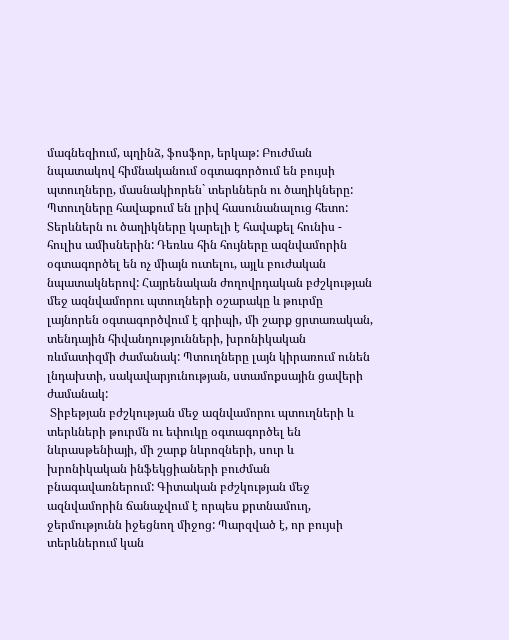մագնեզիում, պղինձ, ֆոսֆոր, երկաթ: Բուժման նպատակով հիմնականում օգտագործում են բույսի պտուղները, մասնակիորեն` տերևներն ու ծաղիկները: Պտուղները հավաքում են լրիվ հասունանալուց հետո: Տերևներն ու ծաղիկները կարելի է հավաքել հունիս - հուլիս ամիսներին: Դեռևս հին հույները ազնվամորին օգտագործել են ոչ միայն ուտելու, այլև բուժական նպատակներով: Հայրենական ժողովրդական բժշկության մեջ ազնվամորու պտուղների օշարակը և թուրմը լայնորեն օգտագործվում է գրիպի, մի շարք ցրտառական, տենդային հիվանդությունների, խրոնիկական ռևմատիզմի ժամանակ: Պտուղները լայն կիրառում ունեն լնդախտի, սակավարյունության, ստամոքսային ցավերի ժամանակ:
 Տիբեթյան բժշկության մեջ ազնվամորու պտուղների և տերևների թուրմն ու եփուկը օգտագործել են նևրասթենիայի, մի շարք նևրոզների, սուր և խրոնիկական ինֆեկցիաների բուժման բնագավառներում: Գիտական բժշկության մեջ ազնվամորին ճանաչվում է որպես քրտնամուղ, ջերմությունն իջեցնող միջոց: Պարզված է, որ բույսի տերևներում կան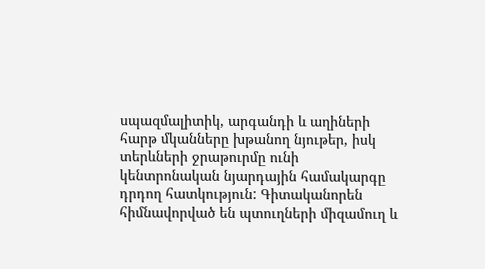սպազմալիտիկ, արգանդի և աղիների հարթ մկանները խթանող նյութեր, իսկ տերևների ջրաթուրմը ունի կենտրոնական նյարդային համակարգը դրդող հատկություն: Գիտականորեն հիմնավորված են պտուղների միզամուղ և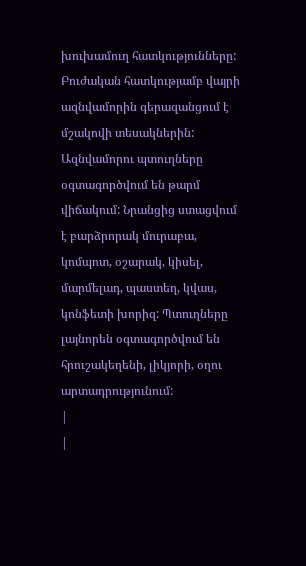խուխամուղ հատկությունները: Բուժական հատկությամբ վայրի ազնվամորին գերազանցում է մշակովի տեսակներին: Ազնվամորու պտուղները օգտագործվում են թարմ վիճակում: Նրանցից ստացվում է բարձրորակ մուրաբա, կոմպոտ, օշարակ, կիսել, մարմելադ, պաստեղ, կվաս, կոնֆետի խորիզ: Պտուղները լայնորեն օգտագործվում են հրուշակեղենի, լիկյորի, օղու արտադրությունում:
|
|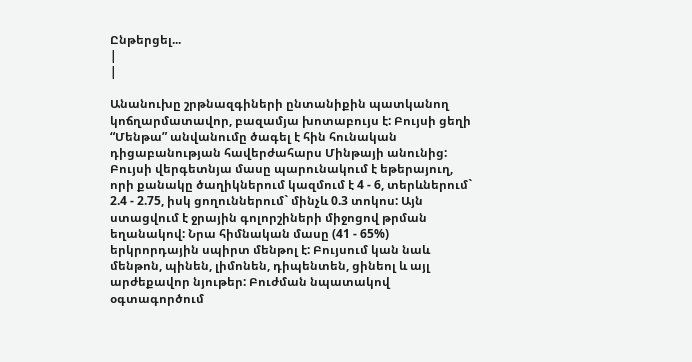Ընթերցել...
|
|

Անանուխը շրթնազգիների ընտանիքին պատկանող կոճղարմատավոր, բազամյա խոտաբույս է: Բույսի ցեղի “Մենթա” անվանումը ծագել է հին հունական դիցաբանության հավերժահարս Մինթայի անունից:
Բույսի վերգետնյա մասը պարունակում է եթերայուղ, որի քանակը ծաղիկներում կազմում է 4 - 6, տերևներում` 2.4 - 2.75, իսկ ցողուններում` մինչև 0.3 տոկոս: Այն ստացվում է ջրային գոլորշիների միջոցով թրման եղանակով: Նրա հիմնական մասը (41 - 65%) երկրորդային սպիրտ մենթոլ է: Բույսում կան նաև մենթոն, պինեն, լիմոնեն, դիպենտեն, ցինեոլ և այլ արժեքավոր նյութեր: Բուժման նպատակով օգտագործում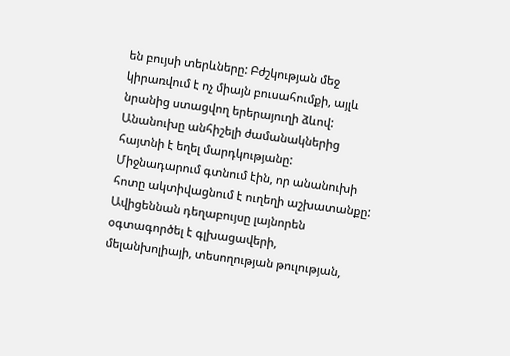են բույսի տերևները: Բժշկության մեջ կիրառվում է ոչ միայն բուսահումքի, այլև նրանից ստացվող երերայուղի ձևով: Անանուխը անհիշելի ժամանակներից հայտնի է եղել մարդկությանը: Միջնադարում գտնում էին, որ անանուխի հոտը ակտիվացնում է ուղեղի աշխատանքը: Ավիցեննան դեղաբույսը լայնորեն օգտագործել է գլխացավերի, մելանխոլիայի, տեսողության թուլության,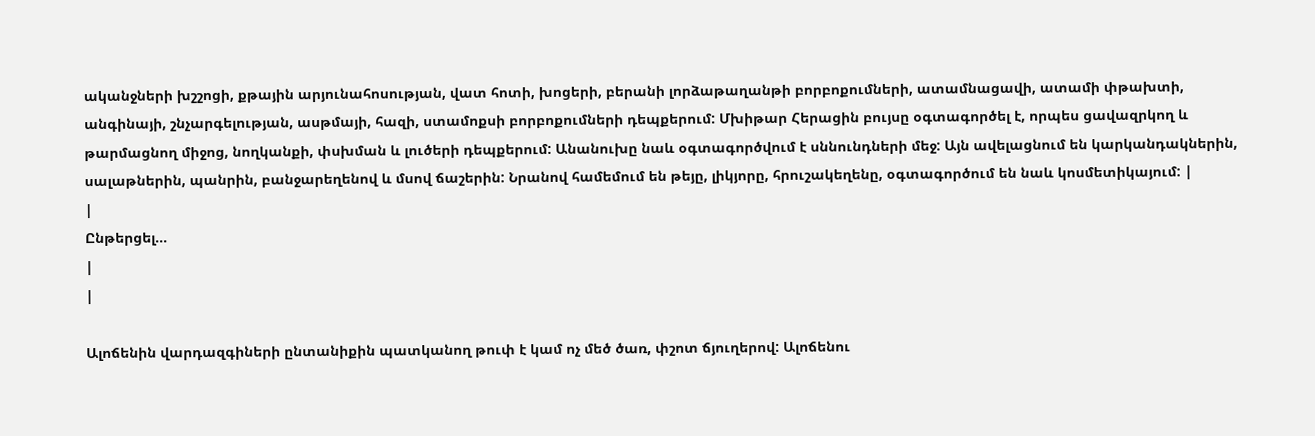ականջների խշշոցի, քթային արյունահոսության, վատ հոտի, խոցերի, բերանի լորձաթաղանթի բորբոքումների, ատամնացավի, ատամի փթախտի, անգինայի, շնչարգելության, ասթմայի, հազի, ստամոքսի բորբոքումների դեպքերում: Մխիթար Հերացին բույսը օգտագործել է, որպես ցավազրկող և թարմացնող միջոց, նողկանքի, փսխման և լուծերի դեպքերում: Անանուխը նաև օգտագործվում է սննունդների մեջ: Այն ավելացնում են կարկանդակներին, սալաթներին, պանրին, բանջարեղենով և մսով ճաշերին: Նրանով համեմում են թեյը, լիկյորը, հրուշակեղենը, օգտագործում են նաև կոսմետիկայում: |
|
Ընթերցել...
|
|

Ալոճենին վարդազգիների ընտանիքին պատկանող թուփ է կամ ոչ մեծ ծառ, փշոտ ճյուղերով: Ալոճենու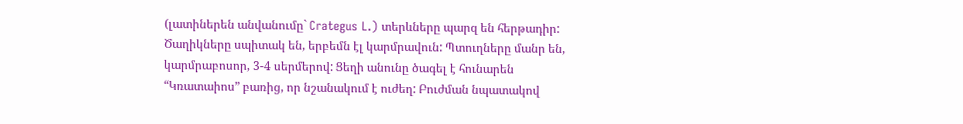(լատիներեն անվանումը` Crategus L.) տերևները պարզ են հերթադիր: Ծաղիկները սպիտակ են, երբեմն էլ կարմրավուն: Պտուղները մանր են, կարմրաբոսոր, 3-4 սերմերով: Ցեղի անունը ծագել է հունարեն “Կռատաիոս” բառից, որ նշանակում է ուժեղ: Բուժման նպատակով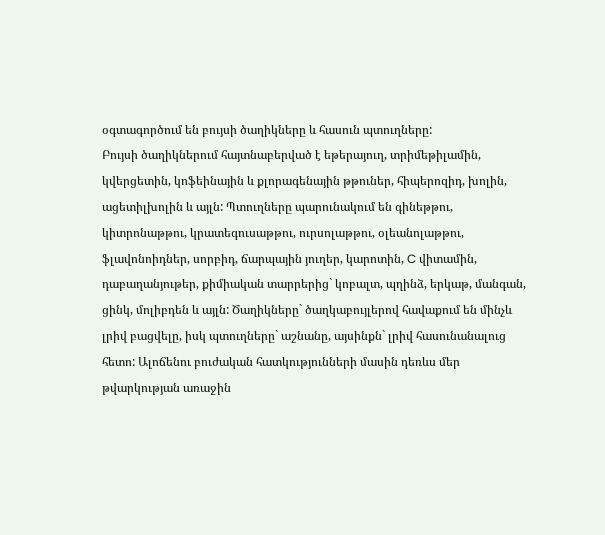օգտագործում են բույսի ծաղիկները և հասուն պտուղները:
Բույսի ծաղիկներում հայտնաբերված է եթերայուղ, տրիմեթիլամին, կվերցետին, կոֆեինային և քլորագենային թթուներ, հիպերոզիդ, խոլին, ացետիլխոլին և այլն: Պտուղները պարունակում են գինեթթու, կիտրոնաթթու, կրատեգուսաթթու, ուրսոլաթթու, օլեանոլաթթու, ֆլավոնոիդներ, սորբիդ, ճարպային յուղեր, կարոտին, C վիտամին, դաբաղանյութեր, քիմիական տարրերից` կոբալտ, պղինձ, երկաթ, մանգան, ցինկ, մոլիբդեն և այլն: Ծաղիկները` ծաղկաբույլերով հավաքում են մինչև լրիվ բացվելը, իսկ պտուղները` աշնանը, այսինքն` լրիվ հասունանալուց հետո: Ալոճենու բուժական հատկությունների մասին դեռևս մեր թվարկության առաջին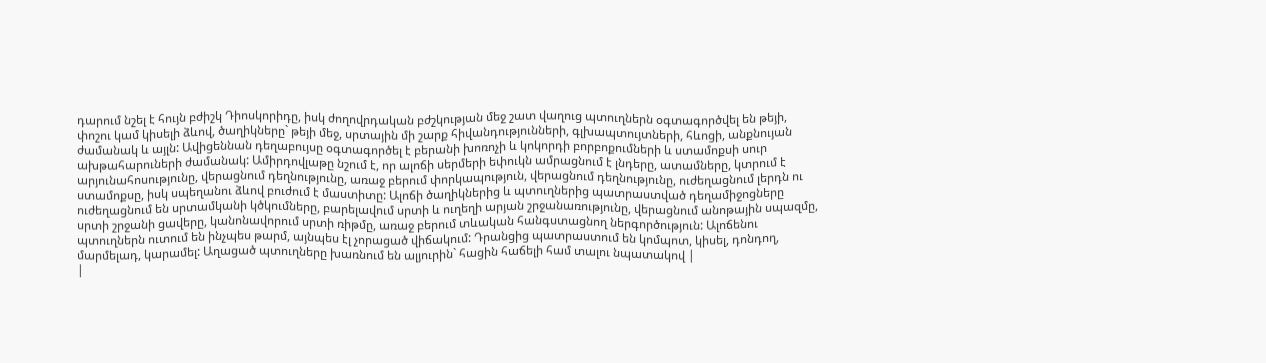դարում նշել է հույն բժիշկ Դիոսկորիդը, իսկ ժողովրդական բժշկության մեջ շատ վաղուց պտուղներն օգտագործվել են թեյի, փոշու կամ կիսելի ձևով, ծաղիկները` թեյի մեջ, սրտային մի շարք հիվանդությունների, գլխապտույտների, հևոցի, անքնույան ժամանակ և այլն: Ավիցեննան դեղաբույսը օգտագործել է բերանի խոռոչի և կոկորդի բորբոքումների և ստամոքսի սուր ախթահարուների ժամանակ: Ամիրդովլաթը նշում է, որ ալոճի սերմերի եփուկն ամրացնում է լնդերը, ատամները, կտրում է արյունահոսությունը, վերացնում դեղնությունը, առաջ բերում փորկապություն, վերացնում դեղնությունը, ուժեղացնում լերդն ու ստամոքսը, իսկ սպեղանու ձևով բուժում է մաստիտը: Ալոճի ծաղիկներից և պտուղներից պատրաստված դեղամիջոցները ուժեղացնում են սրտամկանի կծկումները, բարելավում սրտի և ուղեղի արյան շրջանառությունը, վերացնում անոթային սպազմը, սրտի շրջանի ցավերը, կանոնավորում սրտի ռիթմը, առաջ բերում տևական հանգստացնող ներգործություն: Ալոճենու պտուղներն ուտում են ինչպես թարմ, այնպես էլ չորացած վիճակում: Դրանցից պատրաստում են կոմպոտ, կիսել, դոնդող, մարմելադ, կարամել: Աղացած պտուղները խառնում են ալյուրին` հացին հաճելի համ տալու նպատակով |
|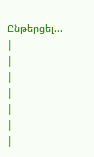Ընթերցել...
|
|
|
|
|
|
|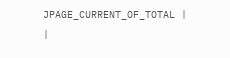JPAGE_CURRENT_OF_TOTAL |
|